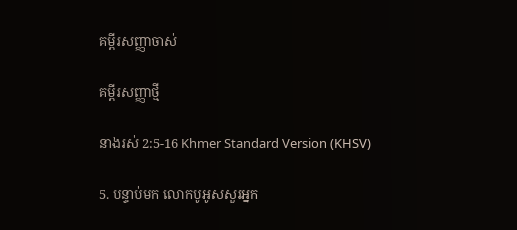គម្ពីរសញ្ញាចាស់

គម្ពីរសញ្ញាថ្មី

នាងរស់ 2:5-16 Khmer Standard Version (KHSV)

5. បន្ទាប់មក លោកបូអូសសួរអ្នក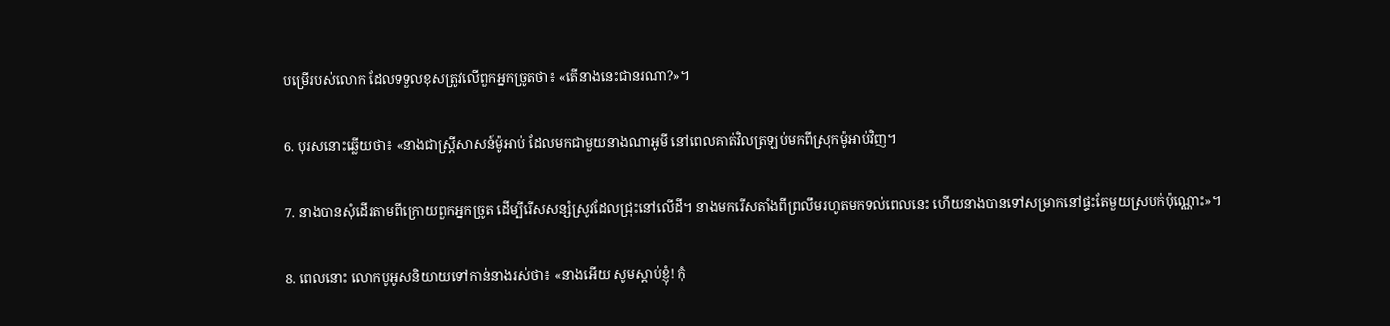បម្រើរបស់លោក ដែលទទួលខុសត្រូវលើពួកអ្នកច្រូតថា៖ «តើនាងនេះជានរណា?»។

6. បុរសនោះឆ្លើយថា៖ «នាងជាស្ត្រីសាសន៍ម៉ូអាប់ ដែលមកជាមួយនាងណាអូមី នៅពេលគាត់វិលត្រឡប់មកពីស្រុកម៉ូអាប់វិញ។

7. នាងបានសុំដើរតាមពីក្រោយពួកអ្នកច្រូត ដើម្បីរើសសន្សំស្រូវដែលជ្រុះនៅលើដី។ នាងមករើសតាំងពីព្រលឹមរហូតមកទល់ពេលនេះ ហើយនាងបានទៅសម្រាកនៅផ្ទះតែមួយស្របក់ប៉ុណ្ណោះ»។

8. ពេលនោះ លោកបូអូសនិយាយទៅកាន់នាងរស់ថា៖ «នាងអើយ សូមស្ដាប់ខ្ញុំ! កុំ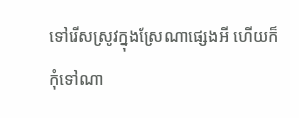ទៅរើសស្រូវក្នុងស្រែណាផ្សេងអី ហើយក៏កុំទៅណា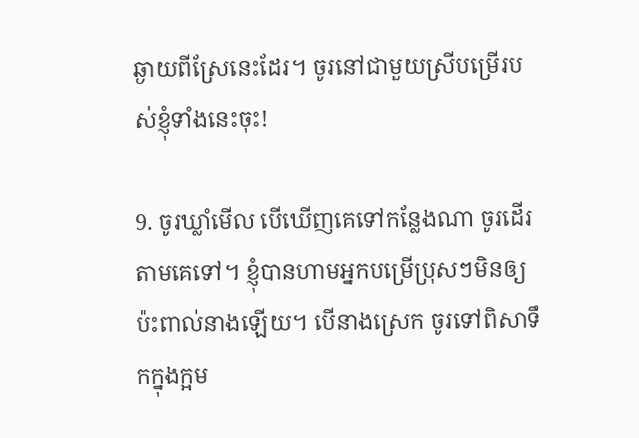ឆ្ងាយពីស្រែនេះដែរ។ ចូរនៅជាមួយស្រីបម្រើរបស់ខ្ញុំទាំងនេះចុះ!

9. ចូរឃ្លាំមើល បើឃើញគេទៅកន្លែងណា ចូរដើរតាមគេទៅ។ ខ្ញុំបានហាមអ្នកបម្រើប្រុសៗមិនឲ្យប៉ះ‌ពាល់នាងឡើយ។ បើនាងស្រេក ចូរទៅពិសាទឹកក្នុងក្អម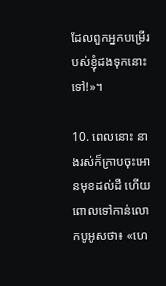ដែលពួកអ្នកបម្រើរបស់ខ្ញុំដងទុកនោះទៅ!»។

10. ពេលនោះ នាងរស់ក៏ក្រាបចុះអោនមុខដល់ដី ហើយពោលទៅកាន់លោកបូអូសថា៖ «ហេ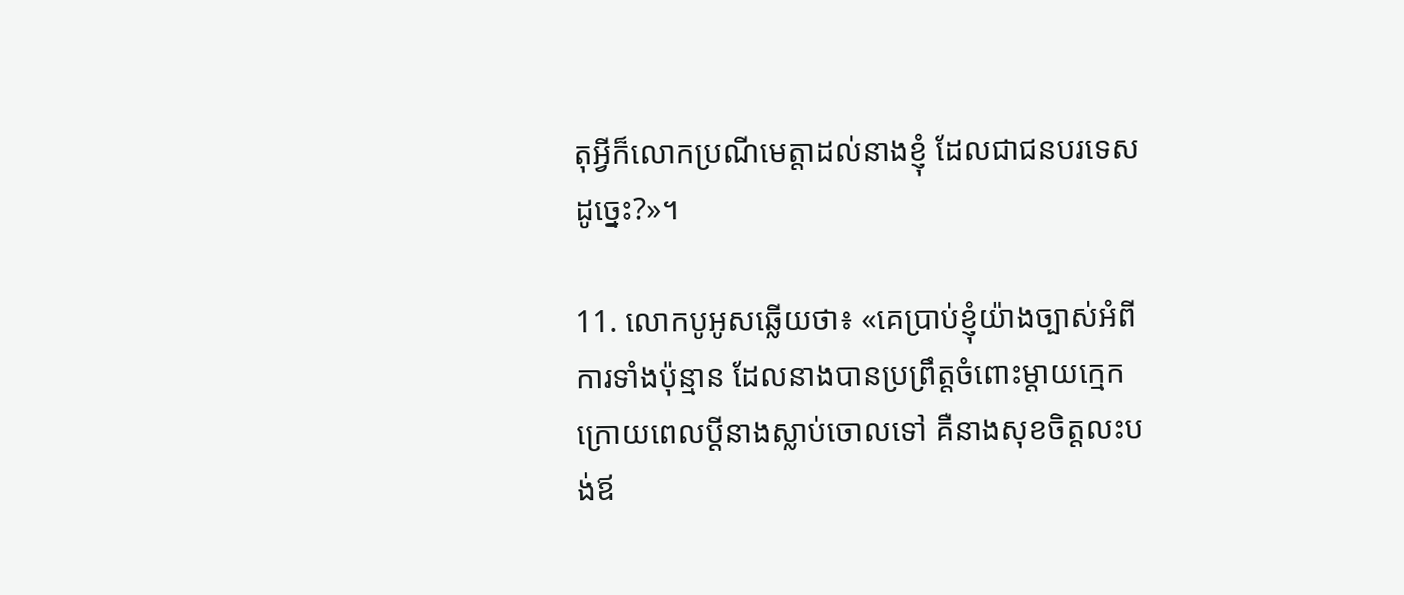តុអ្វីក៏លោកប្រណីមេត្តាដល់នាងខ្ញុំ ដែលជាជនបរទេសដូច្នេះ?»។

11. លោកបូអូសឆ្លើយថា៖ «គេប្រាប់ខ្ញុំយ៉ាងច្បាស់អំពីការទាំងប៉ុន្មាន ដែលនាងបានប្រព្រឹត្តចំពោះម្ដាយក្មេក ក្រោយពេលប្ដីនាងស្លាប់ចោលទៅ គឺនាងសុខចិត្តលះ‌បង់ឪ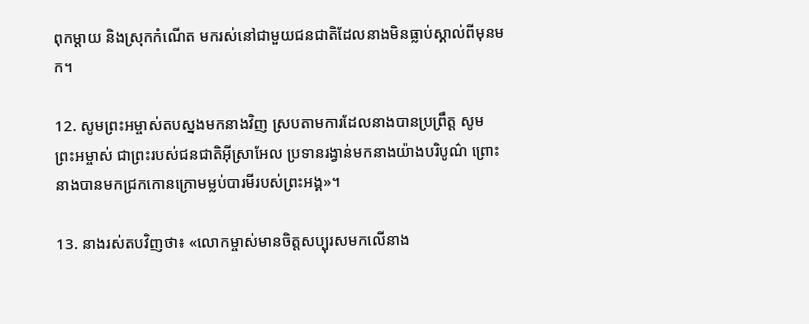ពុកម្ដាយ និងស្រុកកំណើត មករស់នៅជាមួយជន‌ជាតិដែលនាងមិនធ្លាប់ស្គាល់ពីមុនមក។

12. សូមព្រះ‌អម្ចាស់តបស្នងមកនាងវិញ ស្របតាមការដែលនាងបានប្រព្រឹត្ត សូមព្រះ‌អម្ចាស់ ជាព្រះរបស់ជន‌ជាតិអ៊ីស្រា‌អែល ប្រទានរង្វាន់មកនាងយ៉ាងបរិបូណ៌ ព្រោះនាងបានមកជ្រកកោនក្រោមម្លប់បារមីរបស់ព្រះ‌អង្គ»។

13. នាងរស់តបវិញថា៖ «លោកម្ចាស់មានចិត្តសប្បុរសមកលើនាង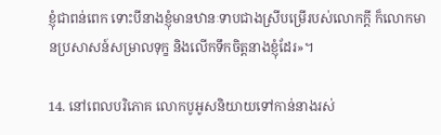ខ្ញុំជាពន់ពេក ទោះបីនាងខ្ញុំមានឋានៈទាបជាងស្រីបម្រើរបស់លោកក្ដី ក៏លោកមានប្រសាសន៍សម្រាលទុក្ខ និងលើកទឹកចិត្តនាងខ្ញុំដែរ»។

14. នៅពេលបរិភោគ លោកបូអូសនិយាយទៅកាន់នាងរស់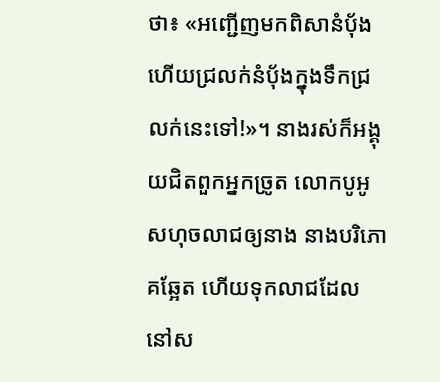ថា៖ «អញ្ជើញមកពិសានំប៉័ង ហើយជ្រលក់នំប៉័ងក្នុងទឹកជ្រលក់នេះទៅ!»។ នាងរស់ក៏អង្គុយជិតពួកអ្នកច្រូត លោកបូអូសហុចលាជឲ្យនាង នាងបរិភោគឆ្អែត ហើយទុកលាជដែលនៅស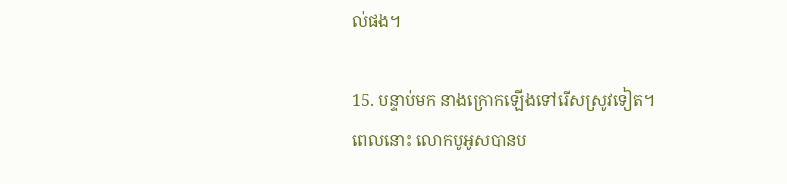ល់ផង។

15. បន្ទាប់មក នាងក្រោកឡើងទៅរើសស្រូវទៀត។ ពេលនោះ លោកបូអូសបានប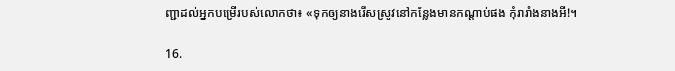ញ្ជាដល់អ្នកបម្រើរបស់លោកថា៖ «ទុកឲ្យនាងរើសស្រូវនៅកន្លែងមានកណ្ដាប់ផង កុំរារាំងនាងអី!។

16.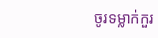ចូរទម្លាក់កួរ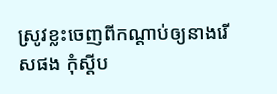ស្រូវខ្លះចេញពីកណ្ដាប់ឲ្យនាងរើសផង កុំស្ដីប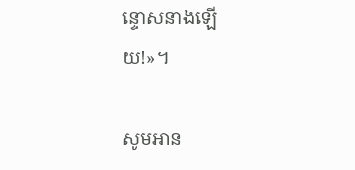ន្ទោសនាងឡើយ!»។

សូមអាន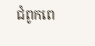ជំពូកពេ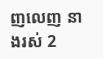ញលេញ នាងរស់ 2